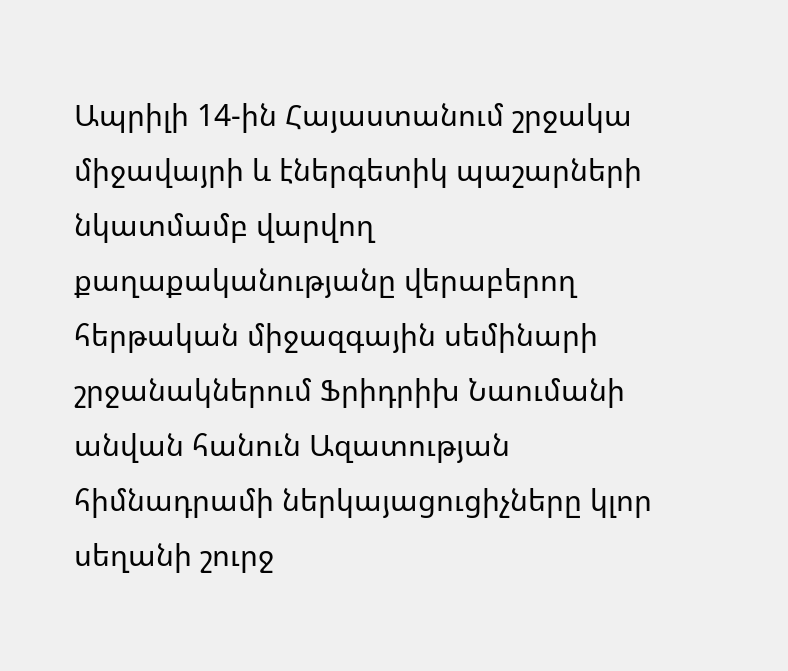Ապրիլի 14-ին Հայաստանում շրջակա միջավայրի և էներգետիկ պաշարների նկատմամբ վարվող քաղաքականությանը վերաբերող հերթական միջազգային սեմինարի շրջանակներում Ֆրիդրիխ Նաումանի անվան հանուն Ազատության հիմնադրամի ներկայացուցիչները կլոր սեղանի շուրջ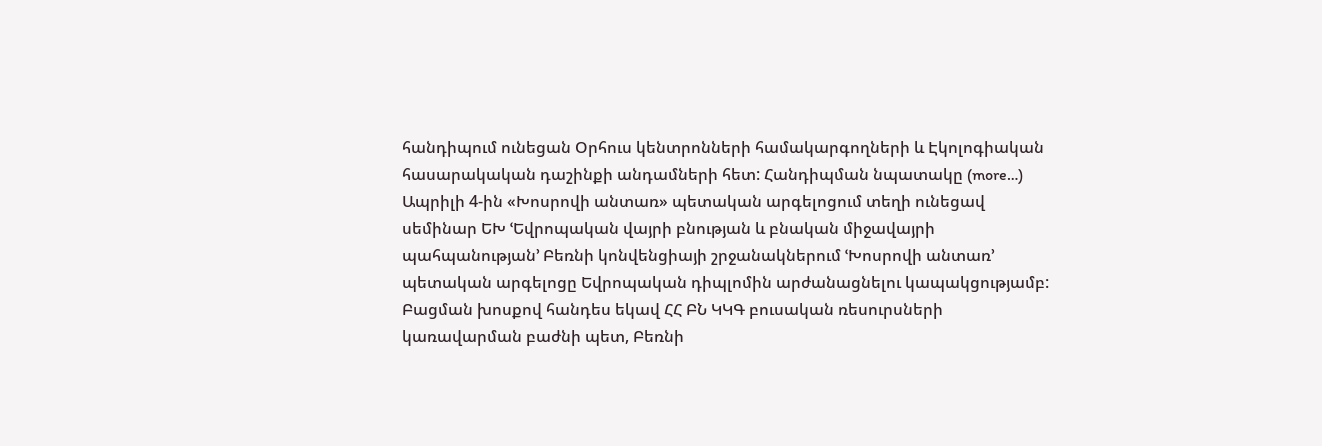հանդիպում ունեցան Օրհուս կենտրոնների համակարգողների և Էկոլոգիական հասարակական դաշինքի անդամների հետ: Հանդիպման նպատակը (more…)
Ապրիլի 4-ին «Խոսրովի անտառ» պետական արգելոցում տեղի ունեցավ սեմինար ԵԽ ՙԵվրոպական վայրի բնության և բնական միջավայրի պահպանության՚ Բեռնի կոնվենցիայի շրջանակներում ՙԽոսրովի անտառ՚ պետական արգելոցը Եվրոպական դիպլոմին արժանացնելու կապակցությամբ: Բացման խոսքով հանդես եկավ ՀՀ ԲՆ ԿԿԳ բուսական ռեսուրսների կառավարման բաժնի պետ, Բեռնի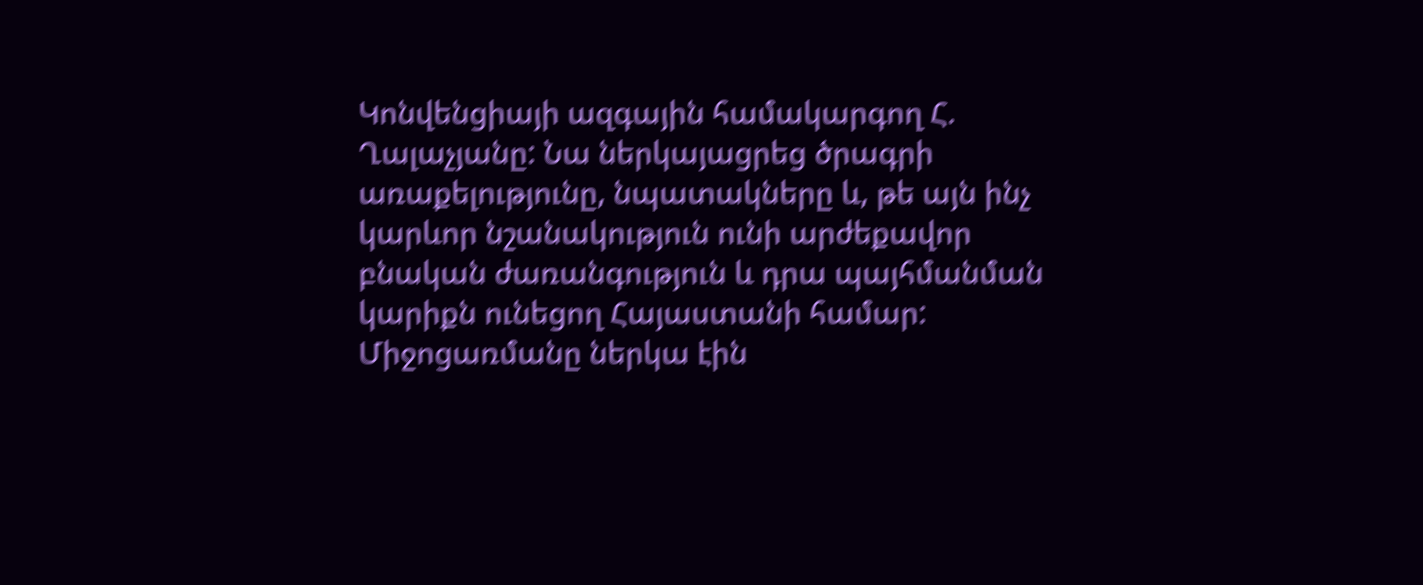Կոնվենցիայի ազգային համակարգող Հ. Ղալաչյանը: Նա ներկայացրեց ծրագրի առաքելությունը, նպատակները և, թե այն ինչ կարևոր նշանակություն ունի արժեքավոր բնական ժառանգություն և դրա պայհմանման կարիքն ունեցող Հայաստանի համար: Միջոցառմանը ներկա էին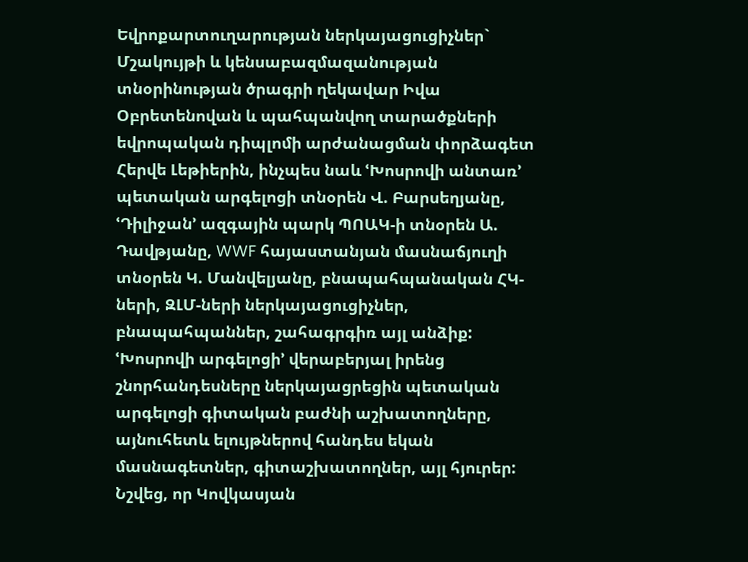Եվրոքարտուղարության ներկայացուցիչներ` Մշակույթի և կենսաբազմազանության տնօրինության ծրագրի ղեկավար Իվա Օբրետենովան և պահպանվող տարածքների եվրոպական դիպլոմի արժանացման փորձագետ Հերվե Լեթիերին, ինչպես նաև ՙԽոսրովի անտառ՚ պետական արգելոցի տնօրեն Վ. Բարսեղյանը, ՙԴիլիջան՚ ազգային պարկ ՊՈԱԿ-ի տնօրեն Ա. Դավթյանը, WWF հայաստանյան մասնաճյուղի տնօրեն Կ. Մանվելյանը, բնապահպանական ՀԿ-ների, ԶԼՄ-ների ներկայացուցիչներ, բնապահպաններ, շահագրգիռ այլ անձիք: ՙԽոսրովի արգելոցի՚ վերաբերյալ իրենց շնորհանդեսները ներկայացրեցին պետական արգելոցի գիտական բաժնի աշխատողները, այնուհետև ելույթներով հանդես եկան մասնագետներ, գիտաշխատողներ, այլ հյուրեր: Նշվեց, որ Կովկասյան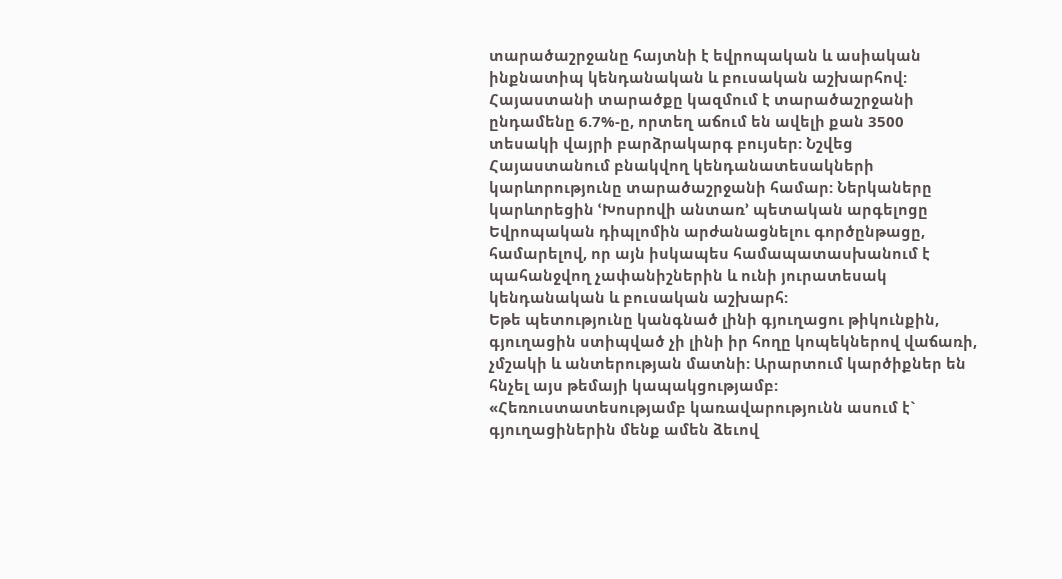տարածաշրջանը հայտնի է եվրոպական և ասիական ինքնատիպ կենդանական և բուսական աշխարհով: Հայաստանի տարածքը կազմում է տարածաշրջանի ընդամենը 6.7%-ը, որտեղ աճում են ավելի քան 3500 տեսակի վայրի բարձրակարգ բույսեր: Նշվեց Հայաստանում բնակվող կենդանատեսակների կարևորությունը տարածաշրջանի համար: Ներկաները կարևորեցին ՙԽոսրովի անտառ՚ պետական արգելոցը Եվրոպական դիպլոմին արժանացնելու գործընթացը, համարելով, որ այն իսկապես համապատասխանում է պահանջվող չափանիշներին և ունի յուրատեսակ կենդանական և բուսական աշխարհ:
Եթե պետությունը կանգնած լինի գյուղացու թիկունքին, գյուղացին ստիպված չի լինի իր հողը կոպեկներով վաճառի, չմշակի և անտերության մատնի: Արարտում կարծիքներ են հնչել այս թեմայի կապակցությամբ:
«Հեռուստատեսությամբ կառավարությունն ասում է` գյուղացիներին մենք ամեն ձեւով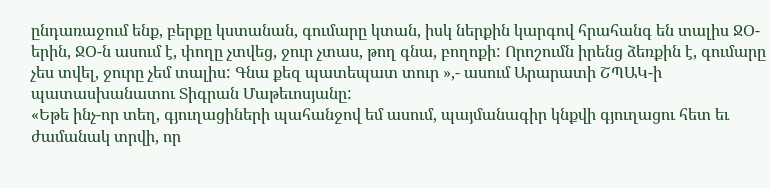ընդառաջում ենք, բերքը կստանան, գումարը կտան, իսկ ներքին կարգով հրահանգ են տալիս ՋՕ-երին, ՋՕ-ն ասում է, փողը չտվեց, ջուր չտաս, թող գնա, բողոքի: Որոշումն իրենց ձեռքին է, գումարը չես տվել, ջուրը չեմ տալիս: Գնա քեզ պատեպատ տուր »,- ասում Արարատի ՇՊԱԿ-ի պատասխանատու Տիգրան Մաթեւոսյանը:
«Եթե ինչ-որ տեղ, գյուղացիների պահանջով եմ ասում, պայմանագիր կնքվի գյուղացու հետ եւ ժամանակ տրվի, որ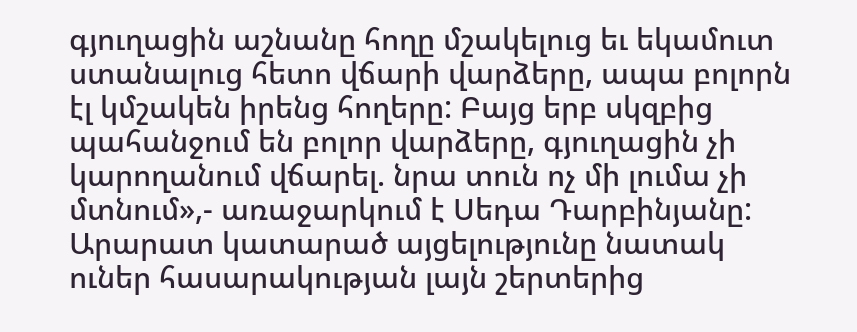գյուղացին աշնանը հողը մշակելուց եւ եկամուտ ստանալուց հետո վճարի վարձերը, ապա բոլորն էլ կմշակեն իրենց հողերը: Բայց երբ սկզբից պահանջում են բոլոր վարձերը, գյուղացին չի կարողանում վճարել. նրա տուն ոչ մի լումա չի մտնում»,- առաջարկում է Սեդա Դարբինյանը:
Արարատ կատարած այցելությունը նատակ ուներ հասարակության լայն շերտերից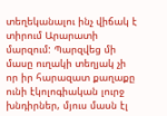տեղեկանալու ինչ վիճակ է տիրում Արարատի մարզում: Պարզվեց մի մասը ուղակի տեղյակ չի որ իր հարազատ քաղաքը ունի էկոլոգիական լուրջ խնդիրներ, մյուս մասն էլ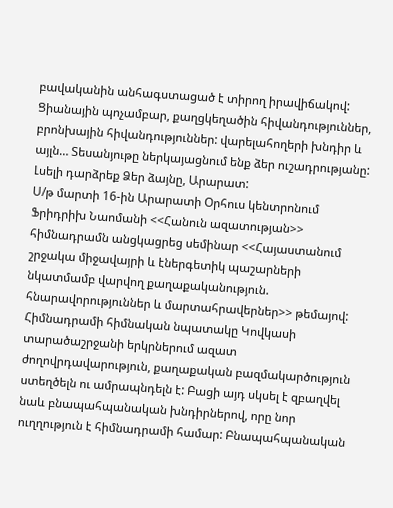բավականին անհագստացած է տիրող իրավիճակով: Ցիանային պոչամբար, քաղցկեղածին հիվանդություններ, բրոնխային հիվանդություններ: վարելահողերի խնդիր և այլն… Տեսանյութը ներկայացնում ենք ձեր ուշադրությանը: Լսելի դարձրեք Ձեր ձայնը, Արարատ:
Ս/թ մարտի 16-ին Արարատի Օրհուս կենտրոնում Ֆրիդրիխ Նաոմանի <<Հանուն ազատության>> հիմնադրամն անցկացրեց սեմինար <<Հայաստանում շրջակա միջավայրի և էներգետիկ պաշարների նկատմամբ վարվող քաղաքականություն. հնարավորություններ և մարտահրավերներ>> թեմայով:
Հիմնադրամի հիմնական նպատակը Կովկասի տարածաշրջանի երկրներում ազատ ժողովրդավարություն, քաղաքական բազմակարծություն ստեղծելն ու ամրապնդելն է: Բացի այդ սկսել է զբաղվել նաև բնապահպանական խնդիրներով, որը նոր ուղղություն է հիմնադրամի համար: Բնապահպանական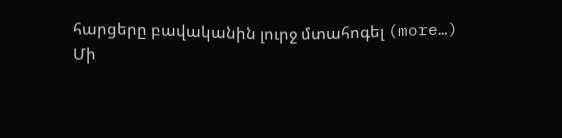հարցերը բավականին լուրջ մտահոգել (more…)
Մի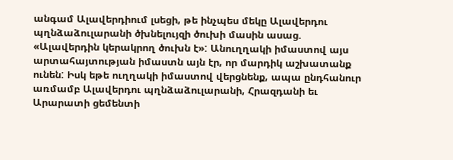անգամ Ալավերդիում լսեցի, թե ինչպես մեկը Ալավերդու պղնձաձուլարանի ծխնելույզի ծուխի մասին ասաց. «Ալավերդին կերակրող ծուխն է»: Անուղղակի իմաստով այս արտահայտության իմաստն այն էր, որ մարդիկ աշխատանք ունեն: Իսկ եթե ուղղակի իմաստով վերցնենք, ապա ընդհանուր առմամբ Ալավերդու պղնձաձուլարանի, Հրազդանի եւ Արարատի ցեմենտի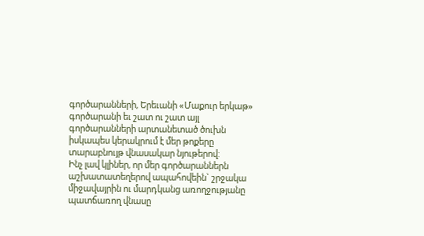գործարանների, Երեւանի «Մաքուր երկաթ» գործարանի եւ շատ ու շատ այլ գործարանների արտանետած ծուխն իսկապես կերակրում է մեր թոքերը տարաբնույթ վնասակար նյութերով:
Ինչ լավ կլիներ, որ մեր գործարաններն աշխատատեղերով ապահովեին` շրջակա միջավայրին ու մարդկանց առողջությանը պատճառող վնասը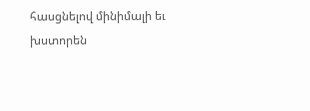հասցնելով մինիմալի եւ խստորեն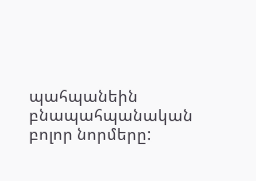պահպանեին բնապահպանական բոլոր նորմերը: